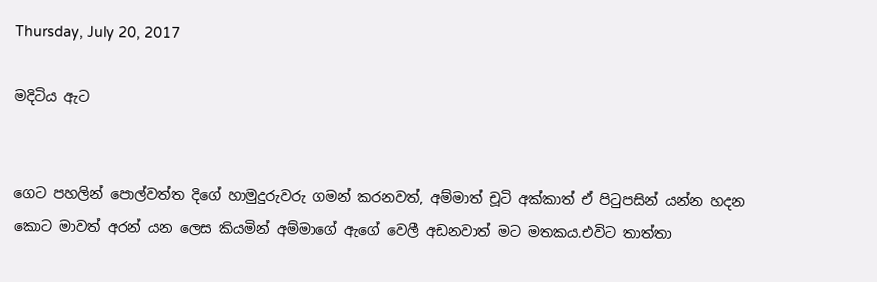Thursday, July 20, 2017

මදිටිය ඇට


ගෙට පහලින් පොල්වත්ත දිගේ හාමුදුරුවරු ගමන් කරනවත්, අම්මාත් චූටි අක්කාත් ඒ පිටුපසින් යන්න හදන කොට මාවත් අරන් යන ලෙස කියමින් අම්මාගේ ඇගේ වෙලී අඩනවාත් මට මතකය.එවිට තාත්තා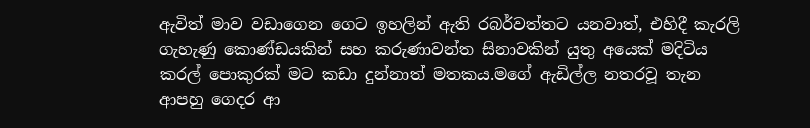ඇවිත් මාව වඩාගෙන ගෙට ඉහලින් ඇති රබර්වත්තට යනවාත්, එහිදී කැරලි ගැහැණු කොණ්ඩයකින් සහ කරුණාවන්ත සිනාවකින් යුතු අයෙක් මදිටිය කරල් පොකුරක් මට කඩා දුන්නාත් මතකය.මගේ ඇඩිල්ල නතරවූ තැන ආපහු ගෙදර ආ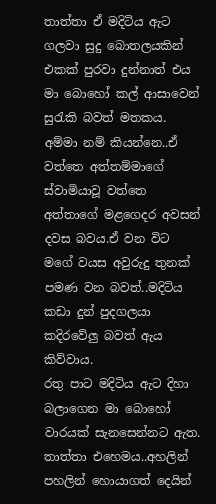තාත්තා ඒ මදිටිය ඇට ගලවා සුදු බොතලයකින් එකක් පුරවා දුන්නාත් එය මා බොහෝ කල් ආසාවෙන් සුරැකි බවත් මතකය.
අම්මා නම් කියන්නෙ..ඒ වත්තෙ අත්තම්මාගේ ස්වාමියාවූ වත්තෙ අත්තාගේ මළගෙදර අවසන් දවස බවය.ඒ වන විට මගේ වයස අවුරුදු තුනක් පමණ වන බවත්..මදිටිය කඩා දුන් පුදගලයා කදිරවේලු බවත් ඇය කිව්වාය.
රතු පාට මදිටිය ඇට දිහා බලාගෙන මා බොහෝ වාරයක් සැනසෙන්නට ඇත.
තාත්තා එහෙමය..අහලින් පහලින් හොයාගත් දෙයින්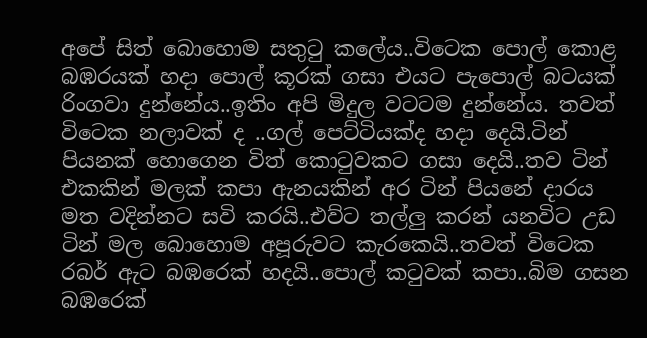අපේ සිත් බොහොම සතුටු කලේය..විටෙක පොල් කොළ බඹරයක් හදා පොල් කූරක් ගසා එයට පැපොල් බටයක් රිංගවා දුන්නේය..ඉතිං අපි මිදුල වටටම දුන්නේය. තවත් විටෙක නලාවක් ද ..ගල් පෙට්ටියක්ද හදා දෙයි.ටින් පියනක් හොගෙන විත් කොටුවකට ගසා දෙයි..තව ටින් එකකින් මලක් කපා ඇනයකින් අර ටින් පියනේ දාරය මත වදින්නට සවි කරයි..එව්ට තල්ලු කරන් යනවිට උඩ ටින් මල බොහොම අපූරුවට කැරකෙයි..තවත් විටෙක රබර් ඇට බඹරෙක් හදයි..පොල් කටුවක් කපා..බිම ගසන බඹරෙක්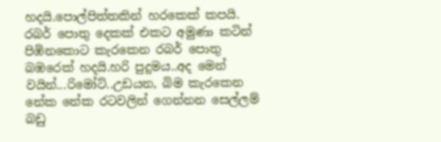හදයි.පොල්පිත්තකින් හරකෙක් කපයි. රබර් පොතු දෙකක් එකට අමුණා කටින් පිඹිනකොට කැරකෙන රබර් පොතු බඹරෙක් හදයි.හරි පුදුමය..අද මෙන් වයින්...රිමෝට්..උඩයන, බිම කැරකෙන නේක නේක රටවලින් ගෙන්නන සෙල්ලම් බඩු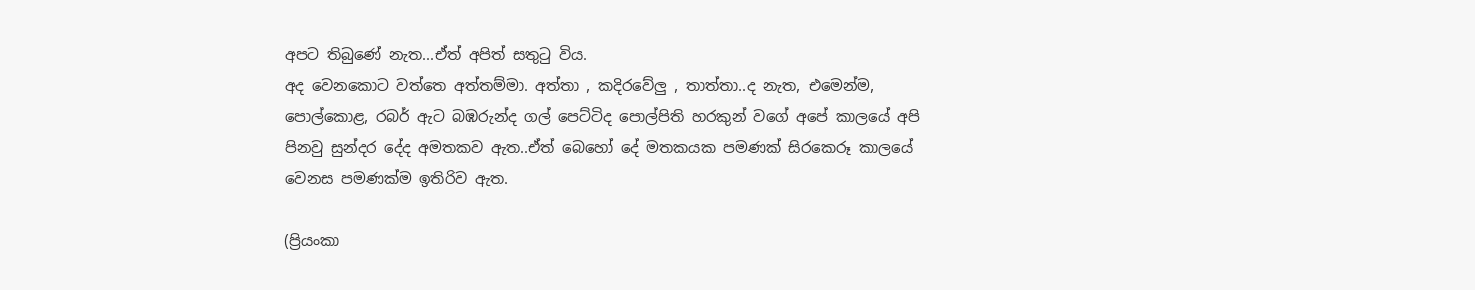අපට තිබුණේ නැත...ඒත් අපිත් සතුටු විය.
අද වෙනකොට වත්තෙ අත්තම්මා. අත්තා , කදිරවේලු , තාත්තා..ද නැත, එමෙන්ම, පොල්කොළ, රබර් ඇට බඹරුන්ද ගල් පෙට්ටිද පොල්පිති හරකුන් වගේ අපේ කාලයේ අපි පිනවු සුන්දර දේද අමතකව ඇත..ඒත් බෙහෝ දේ මතකයක පමණක් සිරකෙරූ කාලයේ වෙනස පමණක්ම ඉතිරිව ඇත.

(ප්‍රියංකා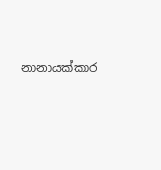නානායක්කාර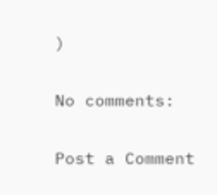)

No comments:

Post a Comment